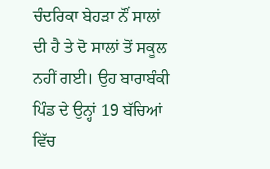ਚੰਦਰਿਕਾ ਬੇਹੜਾ ਨੌਂ ਸਾਲਾਂ ਦੀ ਹੈ ਤੇ ਦੋ ਸਾਲਾਂ ਤੋਂ ਸਕੂਲ ਨਹੀਂ ਗਈ। ਉਹ ਬਾਰਾਬੰਕੀ ਪਿੰਡ ਦੇ ਉਨ੍ਹਾਂ 19 ਬੱਚਿਆਂ ਵਿੱਚ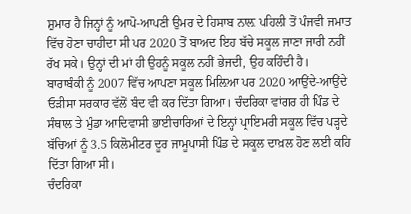ਸ਼ੁਮਾਰ ਹੈ ਜਿਨ੍ਹਾਂ ਨੂੰ ਆਪੋ-ਆਪਣੀ ਉਮਰ ਦੇ ਹਿਸਾਬ ਨਾਲ਼ ਪਹਿਲੀ ਤੋਂ ਪੰਜਵੀ ਜਮਾਤ ਵਿੱਚ ਹੋਣਾ ਚਾਹੀਦਾ ਸੀ ਪਰ 2020 ਤੋਂ ਬਾਅਦ ਇਹ ਬੱਚੇ ਸਕੂਲ ਜਾਣਾ ਜਾਰੀ ਨਹੀਂ ਰੱਖ ਸਕੇ। ਉਨ੍ਹਾਂ ਦੀ ਮਾਂ ਹੀ ਉਹਨੂੰ ਸਕੂਲ ਨਹੀਂ ਭੇਜਦੀ, ਉਹ ਕਹਿੰਦੀ ਹੈ।
ਬਾਰਾਬੰਕੀ ਨੂੰ 2007 ਵਿੱਚ ਆਪਣਾ ਸਕੂਲ ਮਿਲ਼ਿਆ ਪਰ 2020 ਆਉਂਦੇ-ਆਉਂਦੇ ਓੜੀਸਾ ਸਰਕਾਰ ਵੱਲੋਂ ਬੰਦ ਵੀ ਕਰ ਦਿੱਤਾ ਗਿਆ। ਚੰਦਰਿਕਾ ਵਾਂਗਰ ਹੀ ਪਿੰਡ ਦੇ ਸੰਥਾਲ ਤੇ ਮੁੰਡਾ ਆਦਿਵਾਸੀ ਭਾਈਚਾਰਿਆਂ ਦੇ ਇਨ੍ਹਾਂ ਪ੍ਰਾਇਮਰੀ ਸਕੂਲ ਵਿੱਚ ਪੜ੍ਹਦੇ ਬੱਚਿਆਂ ਨੂੰ 3.5 ਕਿਲੋਮੀਟਰ ਦੂਰ ਜਾਮੂਪਾਸੀ ਪਿੰਡ ਦੇ ਸਕੂਲ ਦਾਖ਼ਲ ਹੋਣ ਲਈ ਕਹਿ ਦਿੱਤਾ ਗਿਆ ਸੀ।
ਚੰਦਰਿਕਾ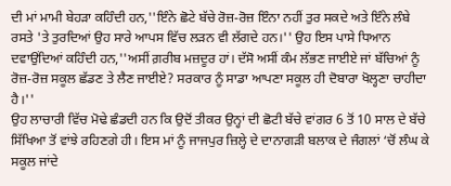ਦੀ ਮਾਂ ਮਾਮੀ ਬੇਹੜਾ ਕਹਿੰਦੀ ਹਨ,''ਇੰਨੇ ਛੋਟੇ ਬੱਚੇ ਰੋਜ਼-ਰੋਜ਼ ਇੰਨਾ ਨਹੀਂ ਤੁਰ ਸਕਦੇ ਅਤੇ ਇੰਨੇ ਲੰਬੇ ਰਸਤੇ 'ਤੇ ਤੁਰਦਿਆਂ ਉਹ ਸਾਰੇ ਆਪਸ ਵਿੱਚ ਲੜਨ ਵੀ ਲੱਗਦੇ ਹਨ।'' ਉਹ ਇਸ ਪਾਸੇ ਧਿਆਨ ਦਵਾਉਂਦਿਆਂ ਕਹਿੰਦੀ ਹਨ,''ਅਸੀਂ ਗ਼ਰੀਬ ਮਜ਼ਦੂਰ ਹਾਂ। ਦੱਸੋ ਅਸੀਂ ਕੰਮ ਲੱਭਣ ਜਾਈਏ ਜਾਂ ਬੱਚਿਆਂ ਨੂੰ ਰੋਜ਼-ਰੋਜ਼ ਸਕੂਲ ਛੱਡਣ ਤੇ ਲੈਣ ਜਾਈਏ? ਸਰਕਾਰ ਨੂੰ ਸਾਡਾ ਆਪਣਾ ਸਕੂਲ ਹੀ ਦੋਬਾਰਾ ਖੋਲ੍ਹਣਾ ਚਾਹੀਦਾ ਹੈ।''
ਉਹ ਲਾਚਾਰੀ ਵਿੱਚ ਮੋਢੇ ਛੰਡਦੀ ਹਨ ਕਿ ਉਦੋਂ ਤੀਕਰ ਉਨ੍ਹਾਂ ਦੀ ਛੋਟੀ ਬੱਚੇ ਵਾਂਗਰ 6 ਤੋਂ 10 ਸਾਲ ਦੇ ਬੱਚੇ ਸਿੱਖਿਆ ਤੋਂ ਵਾਂਝੇ ਰਹਿਣਗੇ ਹੀ। ਇਸ ਮਾਂ ਨੂੰ ਜਾਜਪੁਰ ਜ਼ਿਲ੍ਹੇ ਦੇ ਦਾਨਾਗੜੀ ਬਲਾਕ ਦੇ ਜੰਗਲਾਂ ‘ਚੋਂ ਲੰਘ ਕੇ ਸਕੂਲ ਜਾਂਦੇ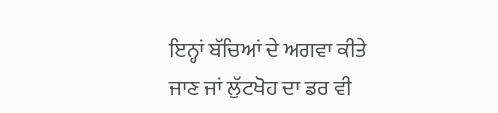ਇਨ੍ਹਾਂ ਬੱਚਿਆਂ ਦੇ ਅਗਵਾ ਕੀਤੇ ਜਾਣ ਜਾਂ ਲੁੱਟਖੋਹ ਦਾ ਡਰ ਵੀ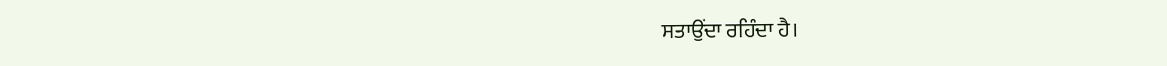ਸਤਾਉਂਦਾ ਰਹਿੰਦਾ ਹੈ।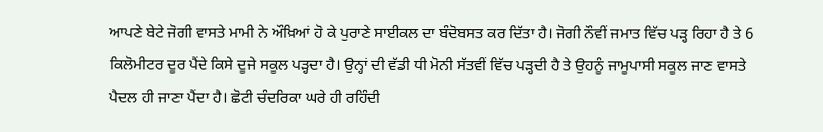ਆਪਣੇ ਬੇਟੇ ਜੋਗੀ ਵਾਸਤੇ ਮਾਮੀ ਨੇ ਔਖ਼ਿਆਂ ਹੋ ਕੇ ਪੁਰਾਣੇ ਸਾਈਕਲ ਦਾ ਬੰਦੋਬਸਤ ਕਰ ਦਿੱਤਾ ਹੈ। ਜੋਗੀ ਨੌਵੀਂ ਜਮਾਤ ਵਿੱਚ ਪੜ੍ਹ ਰਿਹਾ ਹੈ ਤੇ 6 ਕਿਲੋਮੀਟਰ ਦੂਰ ਪੈਂਦੇ ਕਿਸੇ ਦੂਜੇ ਸਕੂਲ ਪੜ੍ਹਦਾ ਹੈ। ਉਨ੍ਹਾਂ ਦੀ ਵੱਡੀ ਧੀ ਮੋਨੀ ਸੱਤਵੀਂ ਵਿੱਚ ਪੜ੍ਹਦੀ ਹੈ ਤੇ ਉਹਨੂੰ ਜਾਮੂਪਾਸੀ ਸਕੂਲ ਜਾਣ ਵਾਸਤੇ ਪੈਦਲ ਹੀ ਜਾਣਾ ਪੈਂਦਾ ਹੈ। ਛੋਟੀ ਚੰਦਰਿਕਾ ਘਰੇ ਹੀ ਰਹਿੰਦੀ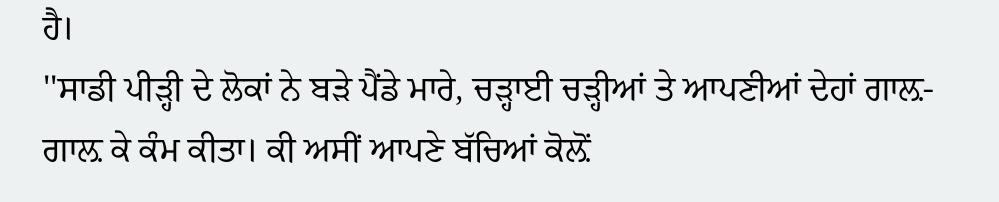ਹੈ।
''ਸਾਡੀ ਪੀੜ੍ਹੀ ਦੇ ਲੋਕਾਂ ਨੇ ਬੜੇ ਪੈਂਡੇ ਮਾਰੇ, ਚੜ੍ਹਾਈ ਚੜ੍ਹੀਆਂ ਤੇ ਆਪਣੀਆਂ ਦੇਹਾਂ ਗਾਲ਼-ਗਾਲ਼ ਕੇ ਕੰਮ ਕੀਤਾ। ਕੀ ਅਸੀਂ ਆਪਣੇ ਬੱਚਿਆਂ ਕੋਲ਼ੋਂ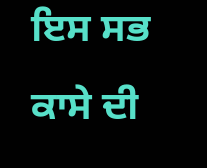ਇਸ ਸਭ ਕਾਸੇ ਦੀ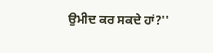ਉਮੀਦ ਕਰ ਸਕਦੇ ਹਾਂ?''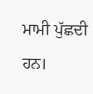ਮਾਮੀ ਪੁੱਛਦੀ ਹਨ।